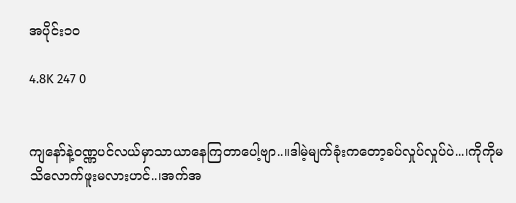အပိုင်း၁၀

4.8K 247 0


ကျနော်နဲ့ဝဏ္ဏပင်လယ်မှာသာယာနေကြတာပေါ့ဗျာ..။ဒါမဲ့မျက်ခုံးကတော့ခပ်လှုပ်လှုပ်ပဲ...၊ကိုကိုမသိလောက်ဖူးမလားဟင်..၊အက်အ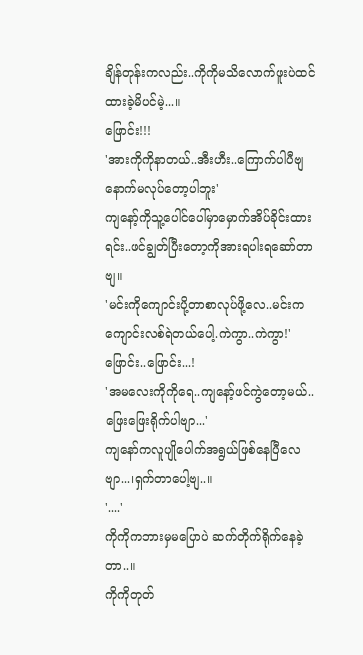ချိန်တုန်းကလည်း..ကိုကိုမသိလောက်ဖူးပဲထင်ထားခဲ့မိပင်မဲ့...။
ဖြောင်း!!!
'အားကိုကိုနာတယ်..အီးဟီး..ကြောက်ပါပီဗျ နောက်မလုပ်တော့ပါဘူး'
ကျနော့်ကိုသူ့ပေါင်ပေါ်မှာမှောက်အိပ်ခိုင်းထားရင်း..ဖင်ချွတ်ပြီးတော့ကိုအားရပါးရဆော်တာဗျ။
'မင်းကိုကျောင်းပို့တာစာလုပ်ဖို့လေ..မင်းကကျောင်းလစ်ရဲတယ်ပေါ့.ကဲကွာ..ကဲကွာ!'
ဖြောင်း..ဖြောင်း...!
'အမလေးကိုကိုရေ..ကျနော့်ဖင်ကွဲတော့မယ်..ဖြေးဖြေးရိုက်ပါဗျာ...'
ကျနော်ကလူပျိုပေါက်အရွယ်ဖြစ်နေပြီလေဗျာ...၊ရှက်တာပေါ့ဗျ..။
'....'
ကိုကိုကဘားမှမပြောပဲ ဆက်တိုက်ရိုက်နေခဲ့တာ..။
ကိုကိုတုတ်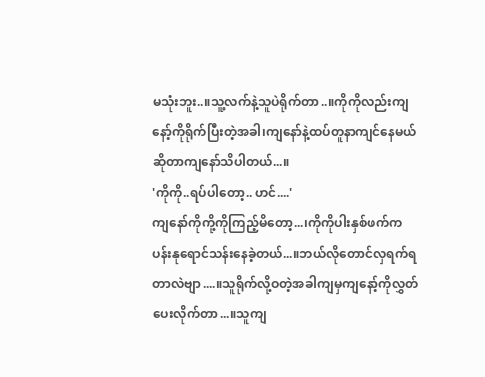မသုံးဘူး..။သူ့လက်နဲ့သူပဲရိုက်တာ..။ကိုကိုလည်းကျနော့်ကိုရိုက်ပြီးတဲ့အခါ၊ကျနော်နဲ့ထပ်တူနာကျင်နေမယ်ဆိုတာကျနော်သိပါတယ်...။
'ကိုကို..ရပ်ပါတော့.. ဟင်....'
ကျနော်ကိုကို့ကိုကြည့်မိတော့...၊ကိုကိုပါးနှစ်ဖက်ကပန်းနုရောင်သန်းနေခဲ့တယ်...။ဘယ်လိုတောင်လှရက်ရတာလဲဗျာ....။သူရိုက်လို့ဝတဲ့အခါကျမှကျနော့်ကိုလွှတ်ပေးလိုက်တာ...။သူကျ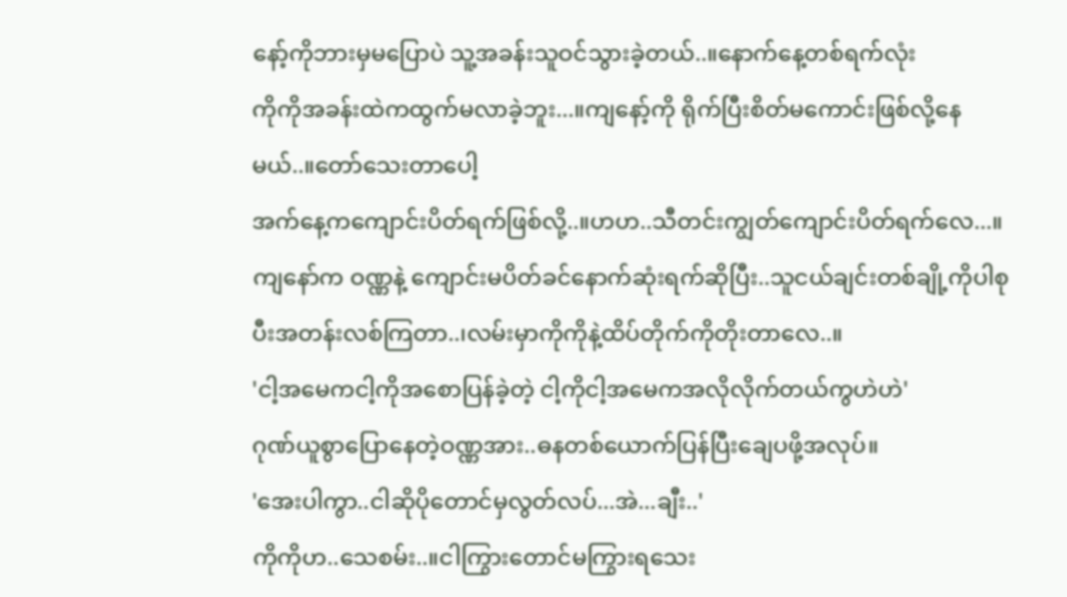နော့်ကိုဘားမှမပြောပဲ သူ့အခန်းသူဝင်သွားခဲ့တယ်..။နောက်နေ့တစ်ရက်လုံး
ကိုကိုအခန်းထဲကထွက်မလာခဲ့ဘူး...။ကျနော့်ကို ရိုက်ပြီးစိတ်မကောင်းဖြစ်လို့နေမယ်..။တော်သေးတာပေါ့
အက်နေ့ကကျောင်းပိတ်ရက်ဖြစ်လို့..။ဟဟ..သီတင်းကျွတ်ကျောင်းပိတ်ရက်လေ...။
ကျနော်က ဝဏ္ဏနဲ့ ကျောင်းမပိတ်ခင်နောက်ဆုံးရက်ဆိုပြီး..သူငယ်ချင်းတစ်ချို့ကိုပါစုပီးအတန်းလစ်ကြတာ..၊လမ်းမှာကိုကိုနဲ့ထိပ်တိုက်ကိုတိုးတာလေ..။
'ငါ့အမေကငါ့ကိုအစောပြန်ခဲ့တဲ့ ငါ့ကိုငါ့အမေကအလိုလိုက်တယ်ကွဟဲဟဲ'
ဂုဏ်ယူစွာပြောနေတဲ့ဝဏ္ဏအား..ဓနတစ်ယောက်ပြန်ပြီးချေပဖို့အလုပ်။
'အေးပါကွာ..ငါဆိုပိုတောင်မှလွတ်လပ်...အဲ...ချီး..'
ကိုကိုဟ..သေစမ်း..။ငါကြွားတောင်မကြွားရသေး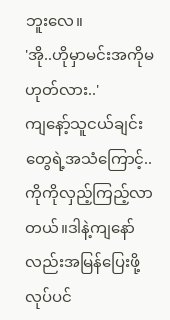ဘူးလေ။
'အို..ဟိုမှာမင်းအကိုမဟုတ်လား..'
ကျနော့်သူငယ်ချင်းတွေရဲ့အသံကြောင့်..ကိုကိုလှည့်ကြည့်လာတယ်။ဒါနဲ့ကျနော်လည်းအမြန်ပြေးဖို့လုပ်ပင်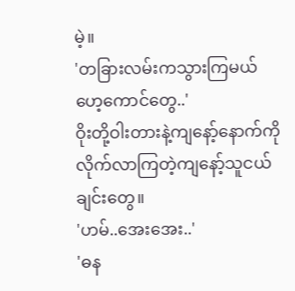မဲ့။
'တခြားလမ်းကသွားကြမယ်ဟေ့ကောင်တွေ..'
ဝိုးတို့ဝါးတားနဲ့ကျနော့်နောက်ကိုလိုက်လာကြတဲ့ကျနော့်သူငယ်ချင်းတွေ။
'ဟမ်..အေးအေး..'
'ဓန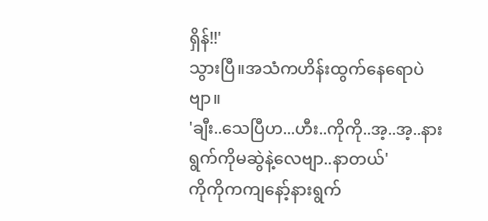ရှိန်!!'
သွားပြီ။အသံကဟိန်းထွက်နေရောပဲဗျာ။
'ချီး..သေပြီဟ...ဟီး..ကိုကို..အ့..အ့..နားရွက်ကိုမဆွဲနဲ့လေဗျာ..နာတယ်'
ကိုကိုကကျနော့်နားရွက်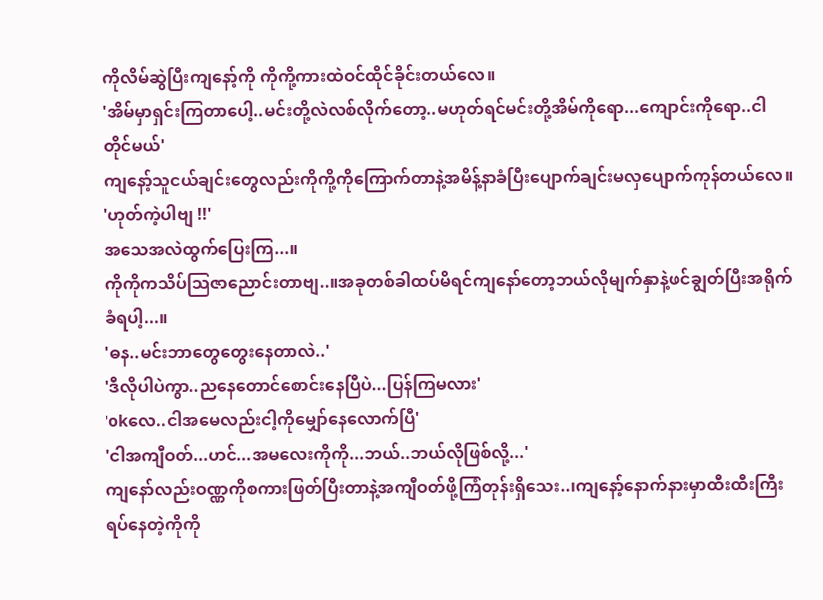ကိုလိမ်ဆွဲပြီးကျနော့်ကို ကိုကို့ကားထဲဝင်ထိုင်ခိုင်းတယ်လေ။
'အိမ်မှာရှင်းကြတာပေါ့..မင်းတို့လဲလစ်လိုက်တော့..မဟုတ်ရင်မင်းတို့အိမ်ကိုရော...ကျောင်းကိုရော..ငါတိုင်မယ်'
ကျနော့်သူငယ်ချင်းတွေလည်းကိုကို့ကိုကြောက်တာနဲ့အမိန့်နာခံပြီးပျောက်ချင်းမလှပျောက်ကုန်တယ်လေ။
'ဟုတ်ကဲ့ပါဗျ !!'
အသေအလဲထွက်ပြေးကြ...။
ကိုကိုကသိပ်သြဇာညောင်းတာဗျ..။အခုတစ်ခါထပ်မိရင်ကျနော်တော့ဘယ်လိုမျက်နှာနဲ့ဖင်ချွတ်ပြီးအရိုက်ခံရပါ့...။
'ဓန..မင်းဘာတွေတွေးနေတာလဲ..'
'ဒီလိုပါပဲကွာ..ညနေတောင်စောင်းနေပြီပဲ...ပြန်ကြမလား'
'okလေ..ငါအမေလည်းငါ့ကိုမျှော်နေလောက်ပြီ'
'ငါအကျီဝတ်...ဟင်...အမလေးကိုကို...ဘယ်..ဘယ်လိုဖြစ်လို့...'
ကျနော်လည်းဝဏ္ဏကိုစကားဖြတ်ပြီးတာနဲ့အကျီဝတ်ဖို့ကြံတုန်းရှိသေး..၊ကျနော့်နောက်နားမှာထီးထီးကြီးရပ်နေတဲ့ကိုကို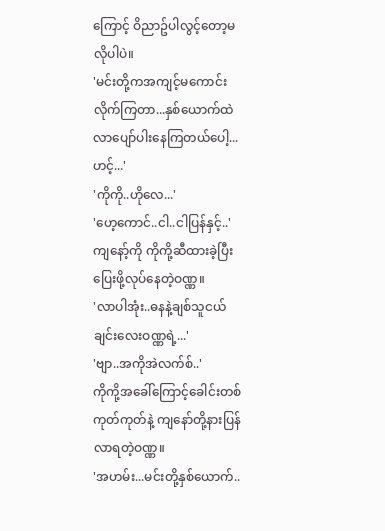ကြောင့် ဝိညာဥ်ပါလွင့်တော့မလိုပါပဲ။
'မင်းတို့ကအကျင့်မကောင်းလိုက်ကြတာ...နှစ်ယောက်ထဲလာပျော်ပါးနေကြတယ်ပေါ့...ဟင့်...'
'ကိုကို..ဟိုလေ...'
'ဟေ့ကောင်..ငါ..ငါပြန်နှင့်..'
ကျနော့်ကို ကိုကို့ဆီထားခဲ့ပြီးပြေးဖို့လုပ်နေတဲ့ဝဏ္ဏ။
'လာပါအုံး..ဓနနဲ့ချစ်သူငယ်ချင်းလေးဝဏ္ဏရဲ့...'
'ဗျာ..အကိုအဲလက်စ်..'
ကိုကို့အခေါ်ကြောင့်ခေါင်းတစ်ကုတ်ကုတ်နဲ့ ကျနော်တို့နားပြန်လာရတဲ့ဝဏ္ဏ။
'အဟမ်း...မင်းတို့နှစ်ယောက်..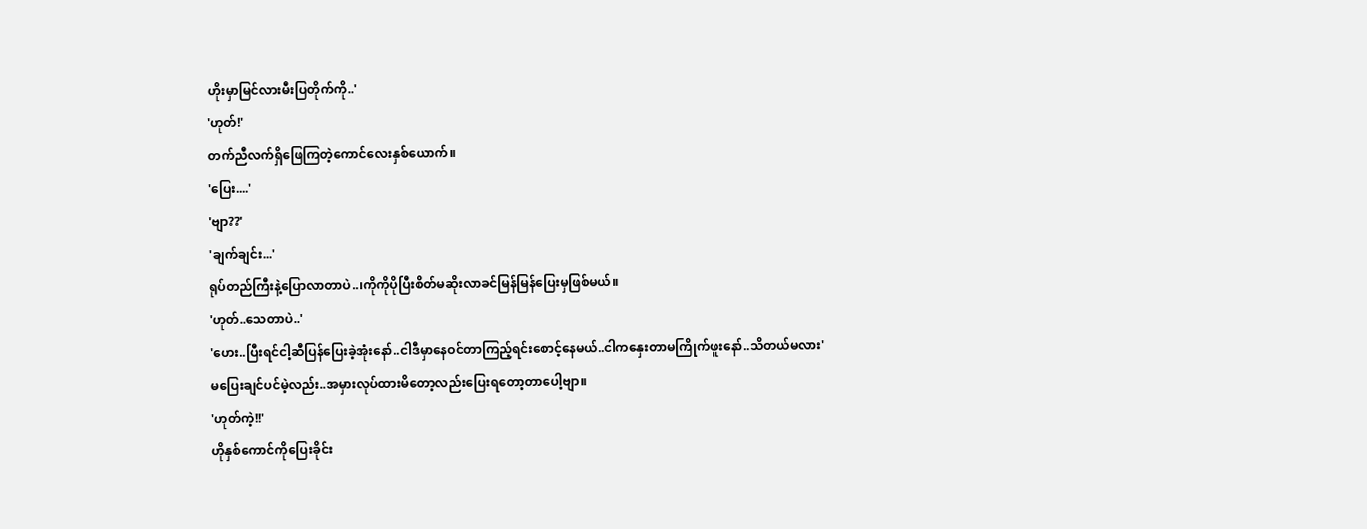ဟိုးမှာမြင်လားမီးပြတိုက်ကို..'
'ဟုတ်!'
တက်ညီလက်ရှိဖြေကြတဲ့ကောင်လေးနှစ်ယောက်။
'ပြေး....'
'ဗျာ??'
'ချက်ချင်း...'
ရုပ်တည်ကြီးနဲ့ပြောလာတာပဲ..၊ကိုကိုပိုပြီးစိတ်မဆိုးလာခင်မြန်မြန်ပြေးမှဖြစ်မယ်။
'ဟုတ်..သေတာပဲ..'
'ဟေး..ပြီးရင်ငါ့ဆီပြန်ပြေးခဲ့အုံးနော်..ငါဒီမှာနေဝင်တာကြည့်ရင်းစောင့်နေမယ်..ငါကနှေးတာမကြိုက်ဖူးနော်..သိတယ်မလား'
မပြေးချင်ပင်မဲ့လည်း..အမှားလုပ်ထားမိတော့လည်းပြေးရတော့တာပေါ့ဗျာ။
'ဟုတ်ကဲ့!!'
ဟိုနှစ်ကောင်ကိုပြေးခိုင်း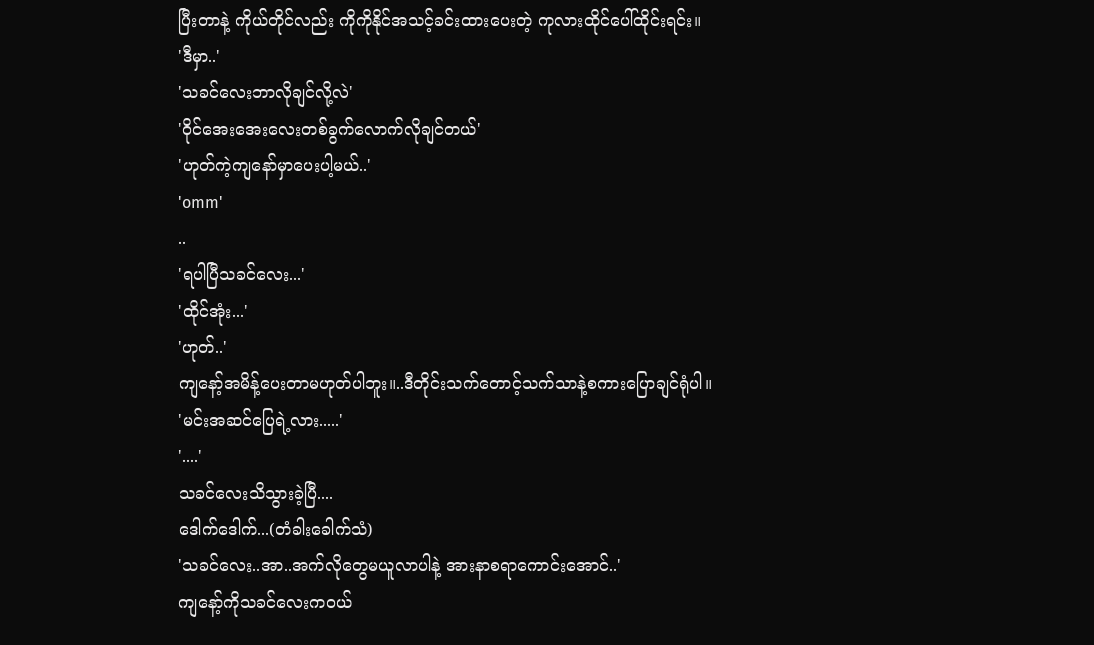ပြီးတာနဲ့ ကိုယ်တိုင်လည်း ကိုကိုနိုင်အသင့်ခင်းထားပေးတဲ့ ကုလားထိုင်ပေါ်ထိုင်းရင်း။
'ဒီမှာ..'
'သခင်လေးဘာလိုချင်လို့လဲ'
'ဝိုင်အေးအေးလေးတစ်ခွက်လောက်လိုချင်တယ်'
'ဟုတ်ကဲ့ကျနော်မှာပေးပါ့မယ်..'
'omm'
..
'ရပါပြီသခင်လေး...'
'ထိုင်အုံး...'
'ဟုတ်..'
ကျနော့်အမိန့်ပေးတာမဟုတ်ပါဘူး။..ဒီတိုင်းသက်တောင့်သက်သာနဲ့စကားပြောချင်ရုံပါ။
'မင်းအဆင်ပြေရဲ့လား.....'
'....'
သခင်လေးသိသွားခဲ့ပြီ....
ဒေါက်ဒေါက်...(တံခါးခေါက်သံ)
'သခင်လေး..အာ..အက်လိုတွေမယူလာပါနဲ့ အားနာစရာကောင်းအောင်..'
ကျနော့်ကိုသခင်လေးကဝယ်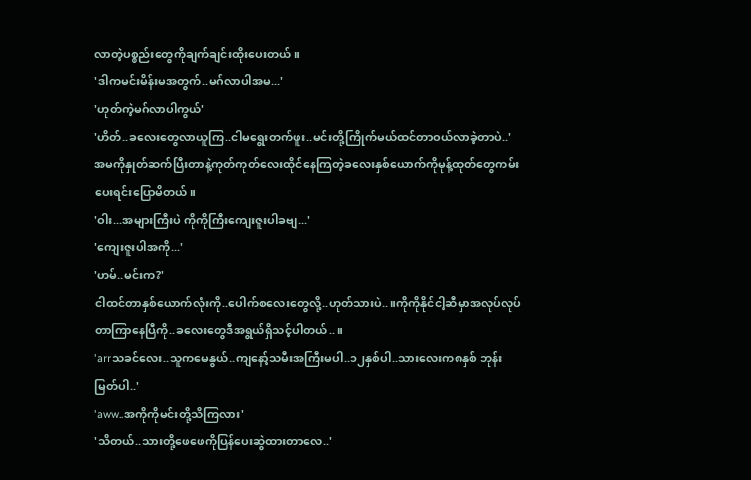လာတဲ့ပစ္စည်းတွေကိုချက်ချင်းထိုးပေးတယ်။
'ဒါကမင်းမိန်းမအတွက်..မဂ်လာပါအမ...'
'ဟုတ်ကဲ့မဂ်လာပါကွယ်'
'ဟိတ်..ခလေးတွေလာယူကြ..ငါမရွေးတက်ဖူး..မင်းတို့ကြိုက်မယ်ထင်တာဝယ်လာခဲ့တာပဲ..'
အမကိုနှုတ်ဆက်ပြီးတာနဲ့ကုတ်ကုတ်လေးထိုင်နေကြတဲ့ခလေးနှစ်ယောက်ကိုမုန့်ထုတ်တွေကမ်းပေးရင်းပြောမိတယ်။
'ဝါး...အများကြီးပဲ ကိုကိုကြီးကျေးဇူးပါခဗျ...'
'ကျေးဇူးပါအကို...'
'ဟမ်..မင်းက?'
ငါထင်တာနှစ်ယောက်လုံးကို..ပေါက်စလေးတွေလို့..ဟုတ်သားပဲ..။ကိုကိုနိုင်ငါ့ဆီမှာအလုပ်လုပ်တာကြာနေပြီကို..ခလေးတွေဒီအရွယ်ရှိသင့်ပါတယ်..။
'arrသခင်လေး..သူကမေနွယ်..ကျနော့်သမီးအကြီးမပါ..၁၂နှစ်ပါ..သားလေးက၈နှစ် ဘုန်းမြတ်ပါ..'
'aww..အကိုကိုမင်းတို့သိကြလား'
'သိတယ်..သားတို့ဖေဖေကိုပြန်ပေးဆွဲထားတာလေ..'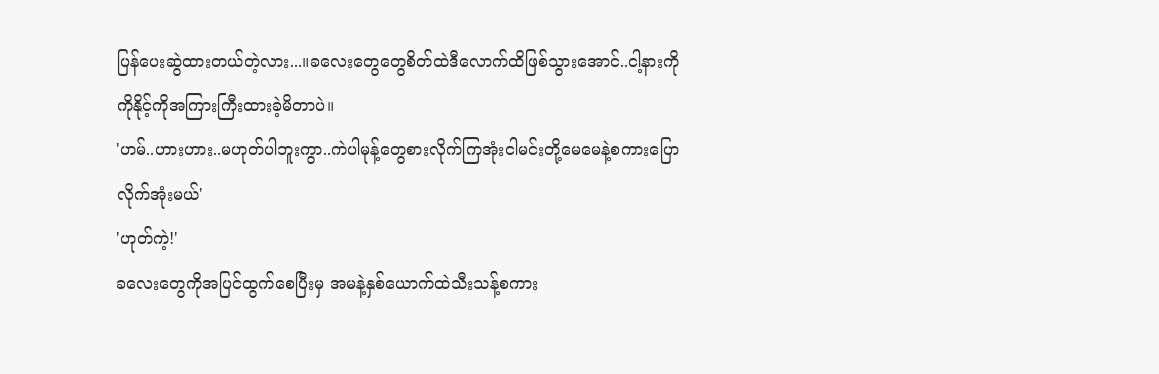ပြန်ပေးဆွဲထားတယ်တဲ့လား...။ခလေးတွေတွေစိတ်ထဲဒီလောက်ထိဖြစ်သွားအောင်..ငါ့နားကိုကိုနိုင့်ကိုအကြားကြီးထားခဲ့မိတာပဲ။
'ဟမ်..ဟားဟား..မဟုတ်ပါဘူးကွာ..ကဲပါမုန့်တွေစားလိုက်ကြအုံးငါမင်းတို့မေမေနဲ့စကားပြောလိုက်အုံးမယ်'
'ဟုတ်ကဲ့!'
ခလေးတွေကိုအပြင်ထွက်စေပြီးမှ အမနဲ့နှစ်ယောက်ထဲသီးသန့်စကား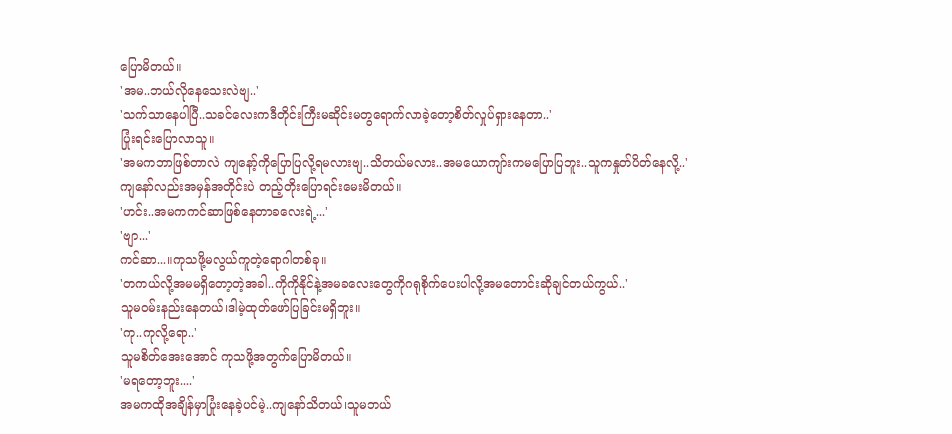ပြောမိတယ်။
'အမ..ဘယ်လိုနေသေးလဲဗျ..'
'သက်သာနေပါပြီ..သခင်လေးကဒီတိုင်းကြီးမဆိုင်းမတွရောက်လာခဲ့တော့စိတ်လှုပ်ရှားနေတာ..'
ပြုံးရင်းပြောလာသူ။
'အမကဘာဖြစ်တာလဲ ကျနော့်ကိုပြောပြလို့ရမလားဗျ..သိတယ်မလား..အမယောကျာ်းကမပြောပြဘူး..သူကနှုတ်ပိတ်နေလို့..'
ကျနော်လည်းအမှန်အတိုင်းပဲ တည့်တိုးပြောရင်းမေးမိတယ်။
'ဟင်း..အမကကင်ဆာဖြစ်နေတာခလေးရဲ့...'
'ဗျာ...'
ကင်ဆာ...။ကုသဖို့မလွယ်ကူတဲ့ရောဂါတစ်ခု။
'တကယ်လို့အမမရှိတော့တဲ့အခါ..ကိုကိုနိုင်နဲ့အမခလေးတွေကိုဂရုစိုက်ပေးပါလို့အမတောင်းဆိုချင်တယ်ကွယ်..'
သူမဝမ်းနည်းနေတယ်၊ဒါမဲ့ထုတ်ဖော်ပြခြင်းမရှိဘူး။
'ကု..ကုလို့ရော..'
သူမစိတ်အေးအောင် ကုသဖို့အတွက်ပြောမိတယ်။
'မရတော့ဘူး....'
အမကထိုအချိန်မှာပြုံးနေခဲ့ပင်မဲ့..ကျနော်သိတယ်၊သူမဘယ်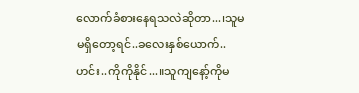လောက်ခံစားနေရသလဲဆိုတာ...၊သူမမရှိတော့ရင်..ခလေးနှစ်ယောက်..ဟင်း..ကိုကိုနိုင်...။သူကျနော့်ကိုမ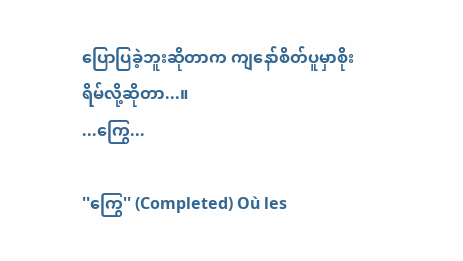ပြောပြခဲ့ဘူးဆိုတာက ကျနော်စိတ်ပူမှာစိုးရိမ်လို့ဆိုတာ...။
...ကြွေ...

''ကြွေ'' (Completed) Où les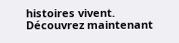histoires vivent. Découvrez maintenant